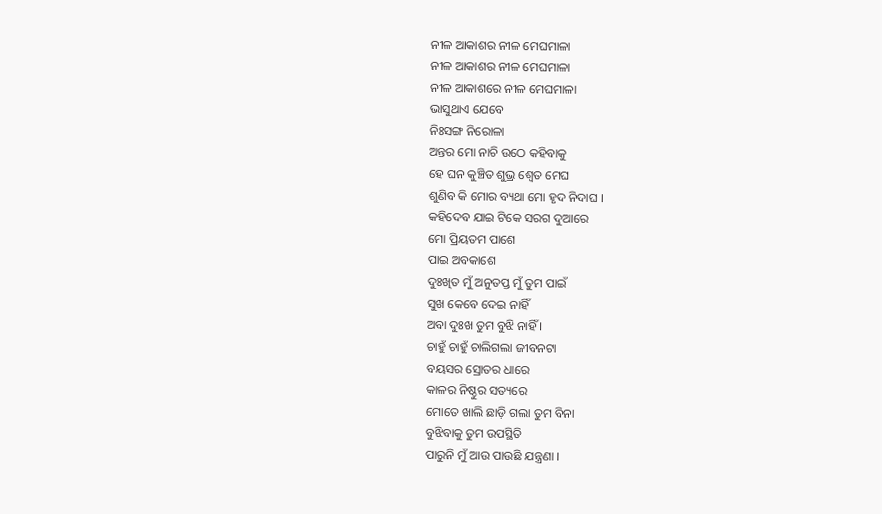ନୀଳ ଆକାଶର ନୀଳ ମେଘମାଳା
ନୀଳ ଆକାଶର ନୀଳ ମେଘମାଳା
ନୀଳ ଆକାଶରେ ନୀଳ ମେଘମାଳା
ଭାସୁଥାଏ ଯେବେ
ନିଃସଙ୍ଗ ନିରୋଳା
ଅନ୍ତର ମୋ ନାଚି ଉଠେ କହିବାକୁ
ହେ ଘନ କୁଞ୍ଚିତ ଶୁଭ୍ର ଶ୍ଵେତ ମେଘ
ଶୁଣିବ କି ମୋର ବ୍ୟଥା ମୋ ହୃଦ ନିଦାଘ ।
କହିଦେବ ଯାଇ ଟିକେ ସରଗ ଦୁଆରେ
ମୋ ପ୍ରିୟତମ ପାଶେ
ପାଇ ଅବକାଶେ
ଦୁଃଖିତ ମୁଁ ଅନୁତପ୍ତ ମୁଁ ତୁମ ପାଇଁ
ସୁଖ କେବେ ଦେଇ ନାହିଁ
ଅବା ଦୁଃଖ ତୁମ ବୁଝି ନାହିଁ ।
ଚାହୁଁ ଚାହୁଁ ଚାଲିଗଲା ଜୀବନଟା
ବୟସର ସ୍ରୋତର ଧାରେ
କାଳର ନିଷ୍ଠୁର ସତ୍ୟରେ
ମୋତେ ଖାଲି ଛାଡ଼ି ଗଲା ତୁମ ବିନା
ବୁଝିବାକୁ ତୁମ ଉପସ୍ଥିତି
ପାରୁନି ମୁଁ ଆଉ ପାଉଛି ଯନ୍ତ୍ରଣା ।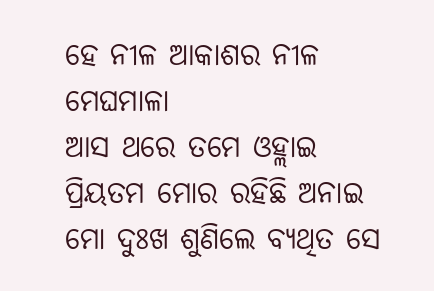ହେ ନୀଳ ଆକାଶର ନୀଳ ମେଘମାଳା
ଆସ ଥରେ ତମେ ଓହ୍ଲାଇ
ପ୍ରିୟତମ ମୋର ରହିଛି ଅନାଇ
ମୋ ଦୁଃଖ ଶୁଣିଲେ ବ୍ୟଥିତ ସେ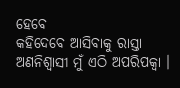ହେବେ
କହିଦେବେ ଆସିବାକୁ ରାସ୍ତା
ଅଣନିଶ୍ଵାସୀ ମୁଁ ଏଠି ଅପରିପକ୍ଵା ।